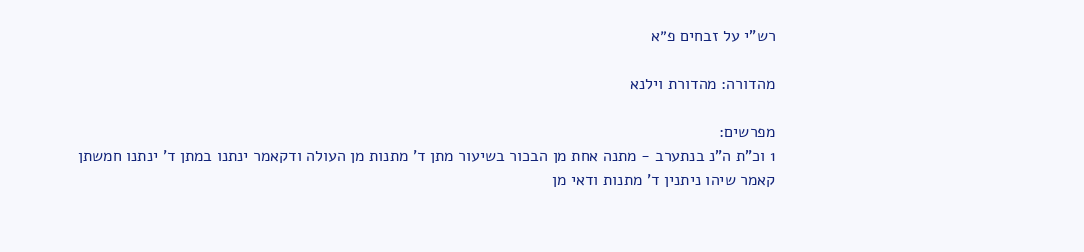רש"י על זבחים פ״א

מהדורה: מהדורת וילנא

מפרשים:
1 וכ"ת ה"נ בנתערב - מתנה אחת מן הבכור בשיעור מתן ד' מתנות מן העולה ודקאמר ינתנו במתן ד' ינתנו חמשתן קאמר שיהו ניתנין ד' מתנות ודאי מן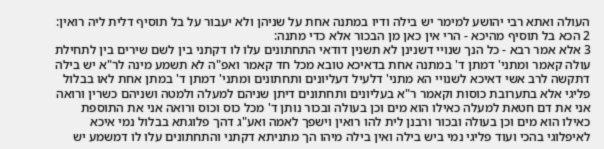העולה ואתא רבי יהושע למימר יש בילה ודיו במתנה אחת על שניהן ולא יעבור על בל תוסיף דלית ליה רואין:
2 הכא בל תוסיף מהיכא - הרי אין כאן מן הבכור אלא כדי מתנה:
3 אלא אמר רבא - כל הנך שנויי דשנינן לא תשנין דודאי התחתונים עלו לו דקתני בין לשם שירים בין לתחילת עולה קאמר ומתני' דמתן ד' במתנה אחת בדאיכא טובא מכל חד קאמר ואפ"ה לא תשמע מינה לר"א יש בילה דתקשה לרב אשי דאיכא לשנויי הא מתני' דלעיל דעליונים ותחתונים ומתני' דמתן ד' במתן אחת לאו בבלול פליגי אלא בתערובת כוסות וקאמר ר"א בעליונים ותחתונים דיתן שניהם למעלה ולמטה ושניהם כשרין ורואה אני את דם חטאת למעלה כאילו הוא מים וכן בעולה ובכור נותן ד' מכל כוס וכוס ורואה אני את התוספת כאילו הוא מים וכן בעולה ובכור ורבנן לית להו רואין וישפך לאמה ואע"ג דהך פלוגתא בבלול נמי איכא לאיפלוגי בהכי ועוד פליגי נמי ביש בילה ואין בילה מיהו הך מתניתא דקתני והתחתונים עלו לו דמשמע יש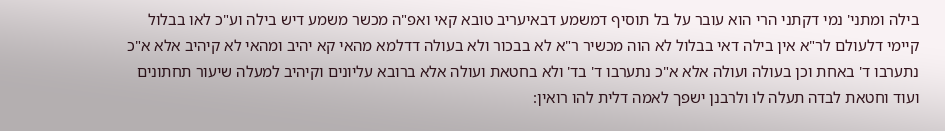בילה ומתני' נמי דקתני הרי הוא עובר על בל תוסיף דמשמע דבאיעריב טובא קאי ואפ"ה מכשר משמע דיש בילה וע"כ לאו בבלול קיימי דלעולם לר"א אין בילה דאי בבלול לא הוה מכשיר ר"א לא בבכור ולא בעולה דדלמא מהאי קא יהיב ומהאי לא קיהיב אלא א"כ נתערבו ד' באחת וכן בעולה ועולה אלא א"כ נתערבו ד' בד' ולא בחטאת ועולה אלא ברובא עליונים וקיהיב למעלה שיעור תחתונים ועוד וחטאת לבדה תעלה לו ולרבנן ישפך לאמה דלית להו רואין: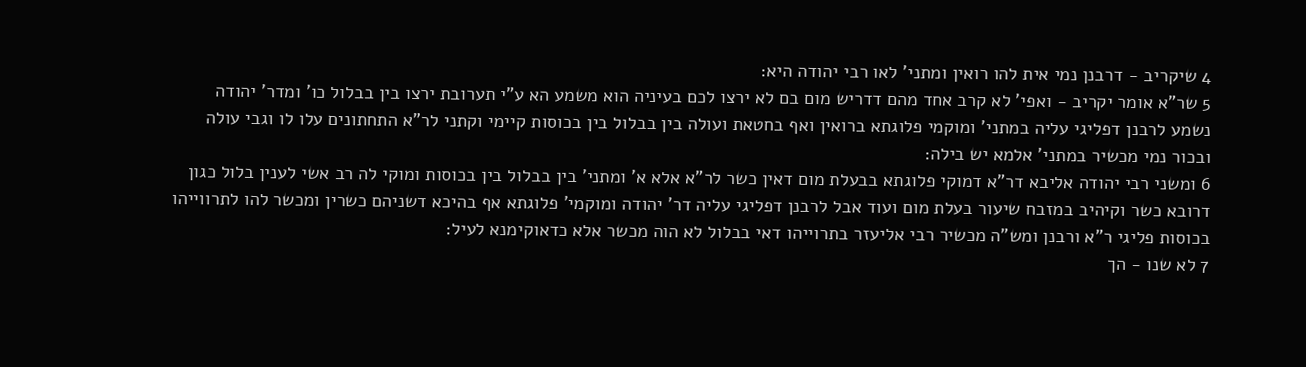4 שיקריב - דרבנן נמי אית להו רואין ומתני' לאו רבי יהודה היא:
5 שר"א אומר יקריב - ואפי' לא קרב אחד מהם דדריש מום בם לא ירצו לכם בעיניה הוא משמע הא ע"י תערובת ירצו בין בבלול כו' ומדר' יהודה נשמע לרבנן דפליגי עליה במתני' ומוקמי פלוגתא ברואין ואף בחטאת ועולה בין בבלול בין בכוסות קיימי וקתני לר"א התחתונים עלו לו וגבי עולה ובכור נמי מכשיר במתני' אלמא יש בילה:
6 ומשני רבי יהודה אליבא דר"א דמוקי פלוגתא בבעלת מום דאין כשר לר"א אלא א' ומתני' בין בבלול בין בכוסות ומוקי לה רב אשי לענין בלול כגון דרובא כשר וקיהיב במזבח שיעור בעלת מום ועוד אבל לרבנן דפליגי עליה דר' יהודה ומוקמי' פלוגתא אף בהיכא דשניהם כשרין ומכשר להו לתרווייהו בכוסות פליגי ר"א ורבנן ומש"ה מכשיר רבי אליעזר בתרוייהו דאי בבלול לא הוה מכשר אלא כדאוקימנא לעיל:
7 לא שנו - הך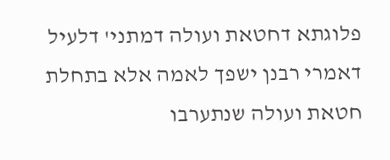פלוגתא דחטאת ועולה דמתני' דלעיל דאמרי רבנן ישפך לאמה אלא בתחלת חטאת ועולה שנתערבו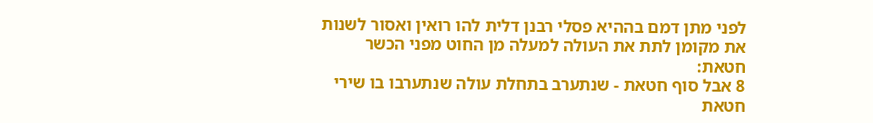לפני מתן דמם בההיא פסלי רבנן דלית להו רואין ואסור לשנות את מקומן לתת את העולה למעלה מן החוט מפני הכשר חטאת:
8 אבל סוף חטאת - שנתערב בתחלת עולה שנתערבו בו שירי חטאת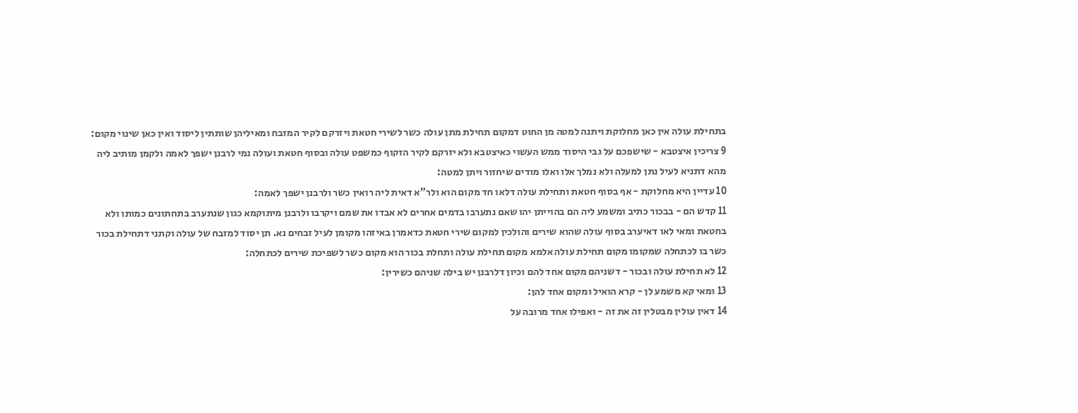בתחילת עולה אין כאן מחלוקת ויתנה למטה מן החוט דמקום תחילת מתן עולה כשר לשירי חטאת ויזרקם לקיר המזבח ומאיליהן שותתין ליסוד ואין כאן שינוי מקום:
9 צריכין איצטבא - שישפכם על גבי היסוד ממש העשוי כאיצטבא ולא יזרקם לקיר הזקוף כמשפט עולה ובסוף חטאת ועולה נמי לרבנן ישפך לאמה ולקמן מותיב ליה מהא דתניא לעיל נתן למעלה ולא נמלך אלו ואלו מודים שיחזור ויתן למטה:
10 עדיין היא מחלוקת - אף בסוף חטאת ותחילת עולה דלאו חד מקום הוא ולר"א דאית ליה רואין כשר ולרבנן ישפך לאמה:
11 קדש הם - בבכור כתיב ומשמע ליה הם בהוייתן יהו שאם נתערבו בדמים אחרים לא אבדו את שמם ויקרבו ולרבנן מיתוקמא כגון שנתערב בתחתונים כמותו ולא בחטאת ומאי לאו דאיערב בסוף עולה שהוא שירים והולכין למקום שירי חטאת כדאמרן באיזהו מקומן לעיל זבחים נא. תן יסוד למזבח של עולה וקתני דתחילת בכור כשר בו לכתחלה שמקומו מקום תחילת עולה אלמא מקום תחילת עולה ותחלת בכור הוא מקום כשר לשפיכת שירים לכתחלה:
12 לא תחילת עולה ובכור - דשניהם מקום אחד להם וכיון דלרבנן יש בילה שניהם כשירין:
13 ומאי קא משמע לן - קרא הואיל ומקום אחד להן:
14 דאין עולין מבטלין זה את זה - ואפילו אחד מרובה על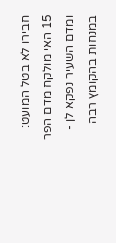חבירו לא בטל המועט:
15 האי מולקח מדם הפר ומדם השעיר נפקא לן - במנחות בהקומץ רבה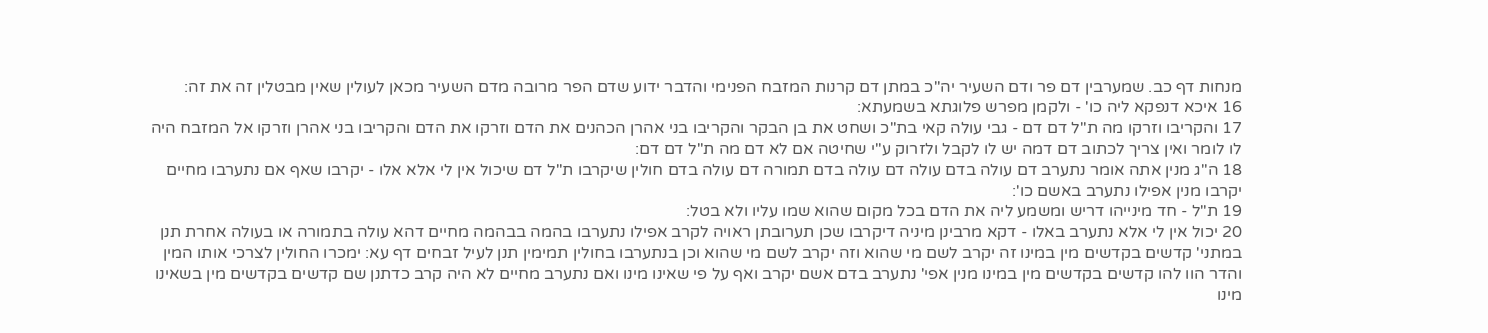מנחות דף כב. שמערבין דם פר ודם השעיר יה"כ במתן דם קרנות המזבח הפנימי והדבר ידוע שדם הפר מרובה מדם השעיר מכאן לעולין שאין מבטלין זה את זה:
16 איכא דנפקא ליה כו' - ולקמן מפרש פלוגתא בשמעתא:
17 והקריבו וזרקו מה ת"ל דם דם - גבי עולה קאי בת"כ ושחט את בן הבקר והקריבו בני אהרן הכהנים את הדם וזרקו את הדם והקריבו בני אהרן וזרקו אל המזבח היה לו לומר ואין צריך לכתוב דם דמה יש לו לקבל ולזרוק ע"י שחיטה אם לא דם מה ת"ל דם דם:
18 ה"ג מנין אתה אומר נתערב דם עולה בדם עולה דם עולה בדם תמורה דם עולה בדם חולין שיקרבו ת"ל דם שיכול אין לי אלא אלו - יקרבו שאף אם נתערבו מחיים יקרבו מנין אפילו נתערב באשם כו':
19 ת"ל - חד מינייהו דריש ומשמע ליה את הדם בכל מקום שהוא שמו עליו ולא בטל:
20 יכול אין לי אלא נתערב באלו - דקא מרבינן מיניה דיקרבו שכן תערובתן ראויה לקרב אפילו נתערבו בהמה בבהמה מחיים דהא עולה בתמורה או בעולה אחרת תנן במתני' קדשים בקדשים מין במינו זה יקרב לשם מי שהוא וזה יקרב לשם מי שהוא וכן בנתערבו בחולין תמימין תנן לעיל זבחים דף עא: ימכרו החולין לצרכי אותו המין והדר הוו להו קדשים בקדשים מין במינו מנין אפי' נתערב בדם אשם יקרב ואף על פי שאינו מינו ואם נתערב מחיים לא היה קרב כדתנן שם קדשים בקדשים מין בשאינו מינו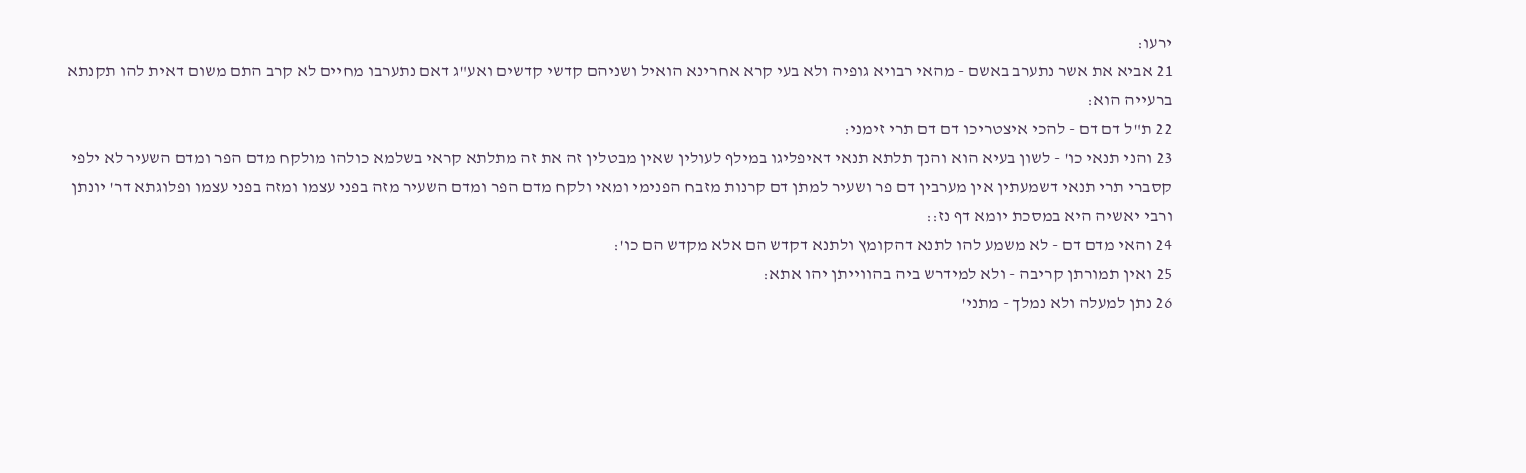ירעו:
21 אביא את אשר נתערב באשם - מהאי רבויא גופיה ולא בעי קרא אחרינא הואיל ושניהם קדשי קדשים ואע"ג דאם נתערבו מחיים לא קרב התם משום דאית להו תקנתא ברעייה הוא:
22 ת"ל דם דם - להכי איצטריכו דם דם תרי זימני:
23 והני תנאי כו' - לשון בעיא הוא והנך תלתא תנאי דאיפליגו במילף לעולין שאין מבטלין זה את זה מתלתא קראי בשלמא כולהו מולקח מדם הפר ומדם השעיר לא ילפי קסברי תרי תנאי דשמעתין אין מערבין דם פר ושעיר למתן דם קרנות מזבח הפנימי ומאי ולקח מדם הפר ומדם השעיר מזה בפני עצמו ומזה בפני עצמו ופלוגתא דר' יונתן ורבי יאשיה היא במסכת יומא דף נז::
24 והאי מדם דם - לא משמע להו לתנא דהקומץ ולתנא דקדש הם אלא מקדש הם כו':
25 ואין תמורתן קריבה - ולא למידרש ביה בהווייתן יהו אתא:
26 נתן למעלה ולא נמלך - מתני'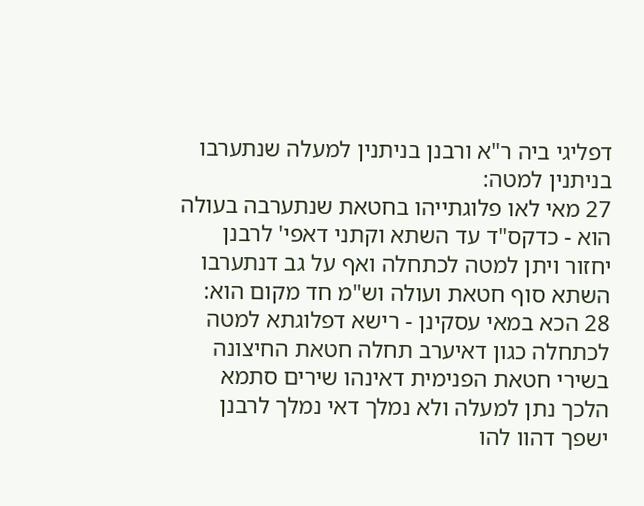דפליגי ביה ר"א ורבנן בניתנין למעלה שנתערבו בניתנין למטה:
27 מאי לאו פלוגתייהו בחטאת שנתערבה בעולה הוא - כדקס"ד עד השתא וקתני דאפי' לרבנן יחזור ויתן למטה לכתחלה ואף על גב דנתערבו השתא סוף חטאת ועולה וש"מ חד מקום הוא:
28 הכא במאי עסקינן - רישא דפלוגתא למטה לכתחלה כגון דאיערב תחלה חטאת החיצונה בשירי חטאת הפנימית דאינהו שירים סתמא הלכך נתן למעלה ולא נמלך דאי נמלך לרבנן ישפך דהוו להו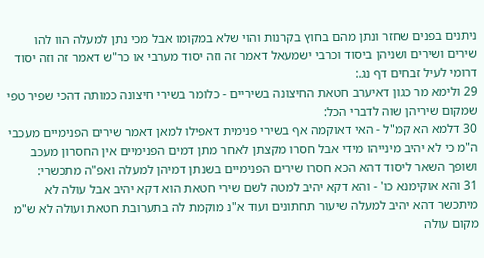ניתנים בפנים שחזר ונתן מהם בחוץ בקרנות והוי שלא במקומו אבל מכי נתן למעלה הוו להו שירים ושירים ושניהן ביסוד וכרבי ישמעאל דאמר זה וזה יסוד מערבי או כר"ש דאמר זה וזה יסוד דרומי לעיל זבחים דף נג.:
29 ולימא מר כגון דאיערב חטאת החיצונה בשיריים - כלומר בשירי חיצונה כמותה דהכי שפיר טפי שמקום שיריהן שוה לדברי הכל:
30 דלמא הא קמ"ל - האי דאוקמה אף בשירי פנימית דאפילו למאן דאמר שירים הפנימיים מעכבי ה"מ כי לא יהיב מינייהו מידי אבל חסרו מקצתן לאחר מתן דמים הפנימיים אין החסרון מעכב ושופך השאר ליסוד דהא הכא חסרו שירים הפנימיים בשנתן דמיהן למעלה ואפ"ה מתכשרי:
31 והא אוקימנא כו' - והא דקא יהיב למטה לשם שירי חטאת הוא דקא יהיב אבל עולה לא מיתכשר דהא יהיב למעלה שיעור תחתונים ועוד א"נ מוקמת לה בתערובת חטאת ועולה לא ש"מ מקום עולה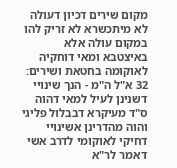מקום שירים דכיון דעולה לא מיתכשרא לא זריק להו במקום עולה אלא באיצטבא ומאי דוחקיה לאוקומה בחטאת ושירים:
32 א"ל ה"מ - הנך שינויי דשנינן לעיל למאי דהוה ס"ד מעיקרא דבבלול פליגי והוה מהדרינן אשינויי דחיקי לאוקומי לדרב אשי דאמר לר"א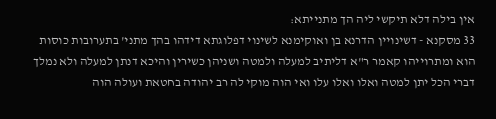אין בילה דלא תיקשי ליה הך מתנייתא:
33 מסקנא - דשינויין הדרנא בן ואוקימנא לשינוי דפלוגתא דידהו בהך מתני' בתערובות כוסות הוא ומתרוייהו קאמר ר"א דליתיב למעלה ולמטה ושניהן כשירין והיכא דנתן למעלה ולא נמלך דברי הכל יתן למטה ואלו ואלו עלו ואי הוה מוקי לה רב יהודה בחטאת ועולה הוה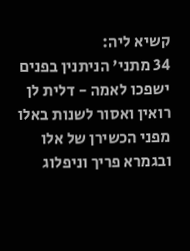קשיא ליה:
34 מתני' הניתנין בפנים ישפכו לאמה - דלית לן רואין ואסור לשנות באלו מפני הכשירן של אלו ובגמרא פריך וניפלוג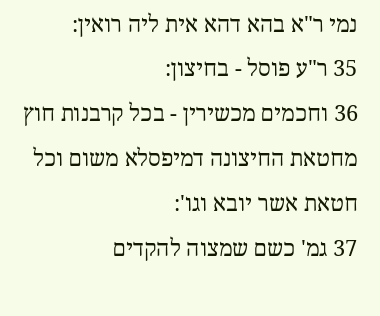נמי ר"א בהא דהא אית ליה רואין:
35 ר"ע פוסל - בחיצון:
36 וחכמים מכשירין - בכל קרבנות חוץ מחטאת החיצונה דמיפסלא משום וכל חטאת אשר יובא וגו':
37 גמ' כשם שמצוה להקדים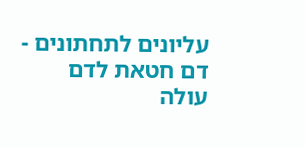עליונים לתחתונים - דם חטאת לדם עולה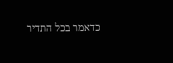כדאמר בכל התדיר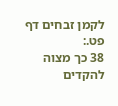לקמן זבחים דף פט.:
38 כך מצוה להקדים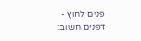פנים לחוץ - דפנים חשוב: